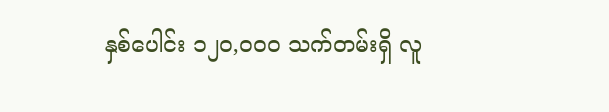နှစ်ပေါင်း ၁၂၀,၀၀၀ သက်တမ်းရှိ လူ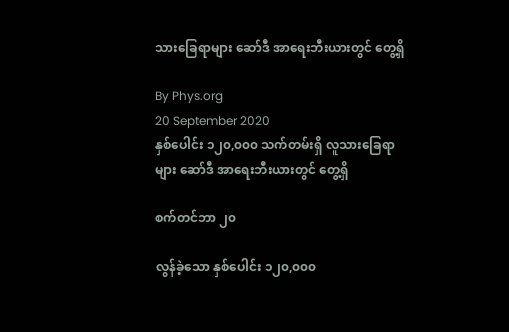သားခြေရာများ ဆော်ဒီ အာရေးဘီးယားတွင် တွေ့ရှိ

By Phys.org
20 September 2020
နှစ်ပေါင်း ၁၂၀,၀၀၀ သက်တမ်းရှိ လူသားခြေရာများ ဆော်ဒီ အာရေးဘီးယားတွင် တွေ့ရှိ

စက်တင်ဘာ ၂၀

လွန်ခဲ့သော နှစ်ပေါင်း ၁၂၀,၀၀၀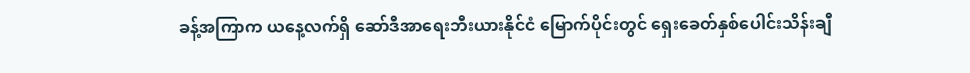ခန့်အကြာက ယနေ့လက်ရှိ ဆော်ဒီအာရေးဘီးယားနိုင်ငံ မြောက်ပိုင်းတွင် ရှေးခေတ်နှစ်ပေါင်းသိန်းချီ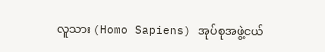လူသား (Homo Sapiens) အုပ်စုအဖွဲ့ငယ်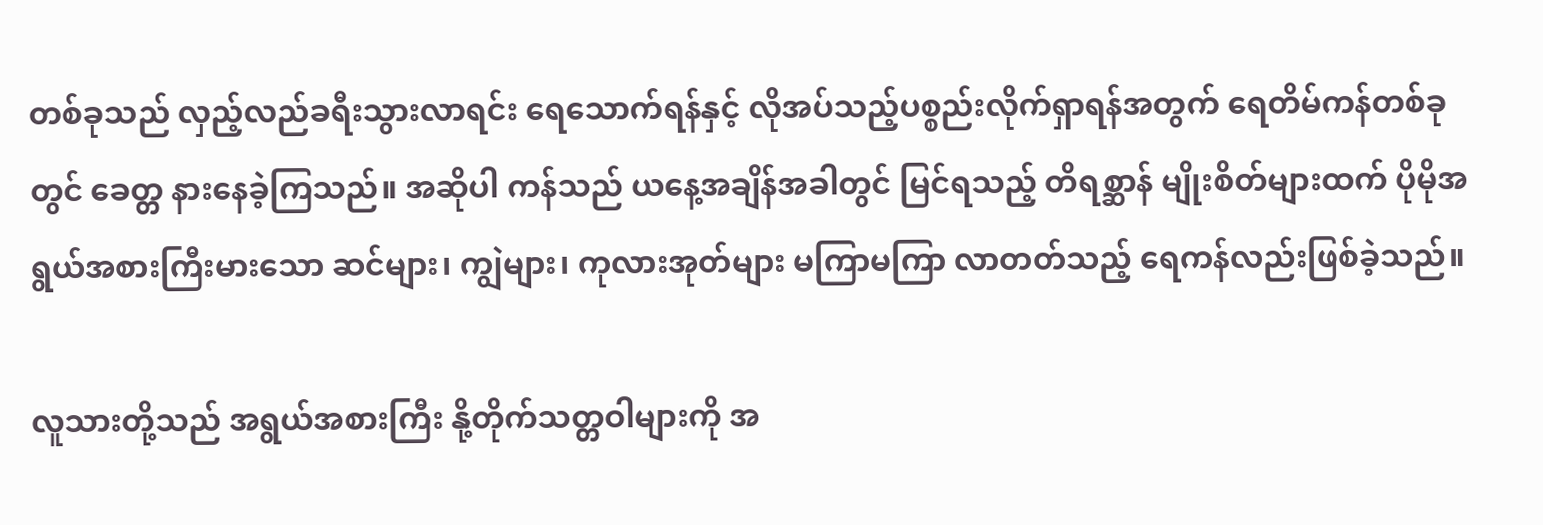တစ်ခုသည် လှည့်လည်ခရီးသွားလာရင်း ရေသောက်ရန်နှင့် လိုအပ်သည့်ပစ္စည်းလိုက်ရှာရန်အတွက် ရေတိမ်ကန်တစ်ခုတွင် ခေတ္တ နားနေခဲ့ကြသည်။ အဆိုပါ ကန်သည် ယနေ့အချိန်အခါတွင် မြင်ရသည့် တိရစ္ဆာန် မျိုးစိတ်များထက် ပိုမိုအရွယ်အစားကြီးမားသော ဆင်များ၊ ကျွဲများ၊ ကုလားအုတ်များ မကြာမကြာ လာတတ်သည့် ရေကန်လည်းဖြစ်ခဲ့သည်။

လူသားတို့သည် အရွယ်အစားကြီး နို့တိုက်သတ္တဝါများကို အ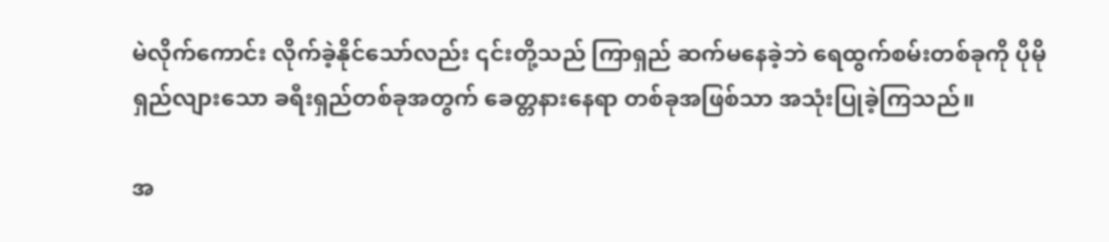မဲလိုက်ကောင်း လိုက်ခဲ့နိုင်သော်လည်း ၎င်းတို့သည် ကြာရှည် ဆက်မနေခဲ့ဘဲ ရေထွက်စမ်းတစ်ခုကို ပိုမိုရှည်လျားသော ခရီးရှည်တစ်ခုအတွက် ခေတ္တနားနေရာ တစ်ခုအဖြစ်သာ အသုံးပြုခဲ့ကြသည်။

အ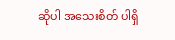ဆိုပါ အသေးစိတ် ပါရှိ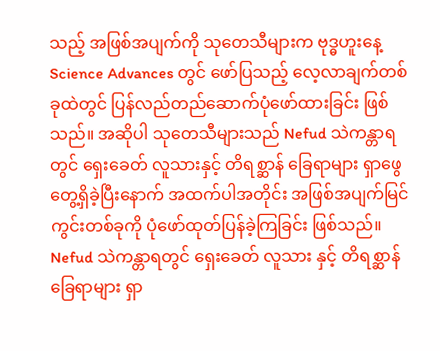သည့် အဖြစ်အပျက်ကို သုတေသီများက ဗုဒ္ဓဟူးနေ့ Science Advances တွင် ဖော်ပြသည့် လေ့လာချက်တစ်ခုထဲတွင် ပြန်လည်တည်ဆောက်ပုံဖော်ထားခြင်း ဖြစ်သည်။ အဆိုပါ သုတေသီများသည် Nefud သဲကန္တာရတွင် ရှေးခေတ် လူသားနှင့် တိရစ္ဆာန် ခြေရာများ ရှာဖွေတွေ့ရှိခဲ့ပြီးနောက် အထက်ပါအတိုင်း အဖြစ်အပျက်မြင်ကွင်းတစ်ခုကို ပုံဖော်ထုတ်ပြန်ခဲ့ကြခြင်း ဖြစ်သည်။ Nefud သဲကန္တာရတွင် ရှေးခေတ် လူသား နှင့် တိရစ္ဆာန် ခြေရာများ ရှာ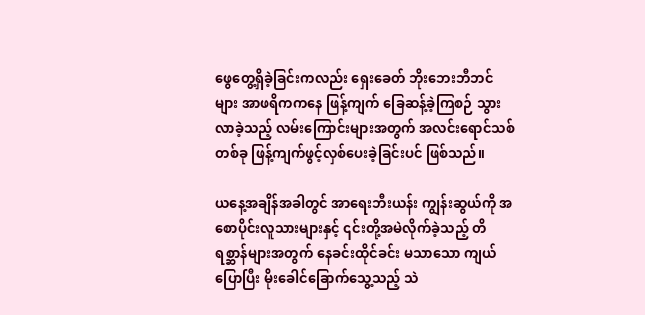ဖွေတွေ့ရှိခဲ့ခြင်းကလည်း ရှေးခေတ် ဘိုးဘေးဘီဘင်များ အာဖရိကကနေ ဖြန့်ကျက် ခြေဆန့်ခဲ့ကြစဉ် သွားလာခဲ့သည့် လမ်းကြောင်းများအတွက် အလင်းရောင်သစ်တစ်ခု ဖြန့်ကျက်ဖွင့်လှစ်ပေးခဲ့ခြင်းပင် ဖြစ်သည်။

ယနေ့အချိန်အခါတွင် အာရေးဘီးယန်း ကျွန်းဆွယ်ကို အစောပိုင်းလူသားများနှင့် ၎င်းတို့အမဲလိုက်ခဲ့သည့် တိရစ္ဆာန်များအတွက် နေခင်းထိုင်ခင်း မသာသော ကျယ်ပြောပြီး မိုးခေါင်ခြောက်သွေ့သည့် သဲ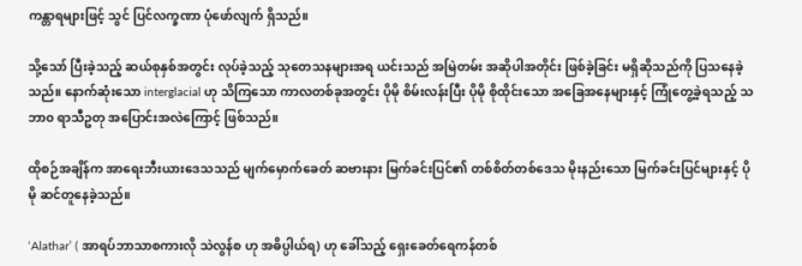ကန္တာရများဖြင့် သွင် ပြင်လက္ခဏာ ပုံဖော်လျက် ရှိသည်။

သို့သော် ပြီးခဲ့သည့် ဆယ်စုနှစ်အတွင်း လုပ်ခဲ့သည့် သုတေသနများအရ ယင်းသည် အမြဲတမ်း အဆိုပါအတိုင်း ဖြစ်ခဲ့ခြင်း မရှိဆိုသည်ကို ပြသနေခဲ့သည်။ နောက်ဆုံးသော interglacial ဟု သိကြသော ကာလတစ်ခုအတွင်း ပိုမို စိမ်းလန်းပြီး ပိုမို စိုထိုင်းသော အခြေအနေများနှင့် ကြုံတွေ့ခဲ့ရသည့် သဘာ၀ ရာသီဥတု အပြောင်းအလဲကြောင့် ဖြစ်သည်။

ထိုစဉ်အချိန်က အာရေးဘီးယားဒေသသည် မျက်မှောက်ခေတ် ဆဗားနား မြက်ခင်းပြင်၏ တစ်စိတ်တစ်ဒေသ မိုးနည်းသော မြက်ခင်းပြင်များနှင့် ပိုမို ဆင်တူနေခဲ့သည်။

‘Alathar’ ( အာရပ်ဘာသာစကားလို သဲလွန်စ ဟု အဓိပ္ပါယ်ရ) ဟု ခေါ်သည့် ရှေးခေတ်ရေကန်တစ်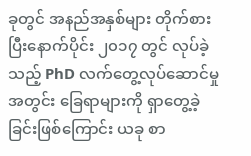ခုတွင် အနည်အနှစ်များ တိုက်စားပြီးနောက်ပိုင်း ၂၀၁၇ တွင် လုပ်ခဲ့သည့် PhD လက်တွေ့လုပ်ဆောင်မှုအတွင်း ခြေရာများကို ရှာတွေ့ခဲ့ခြင်းဖြစ်ကြောင်း ယခု စာ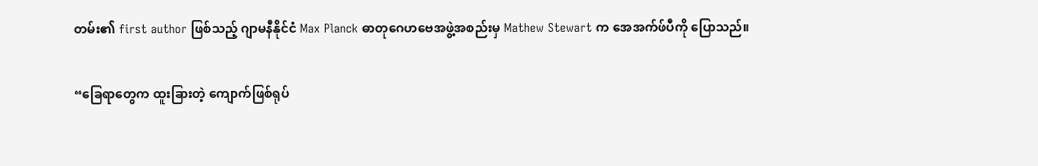တမ်း၏ first author ဖြစ်သည့် ဂျာမနီနိုင်ငံ Max Planck ဓာတုဂေဟဗေအဖွဲ့အစည်းမှ Mathew Stewart က အေအက်ဖ်ပီကို ပြောသည်။

“ခြေရာတွေက ထူးခြားတဲ့ ကျောက်ဖြစ်ရုပ်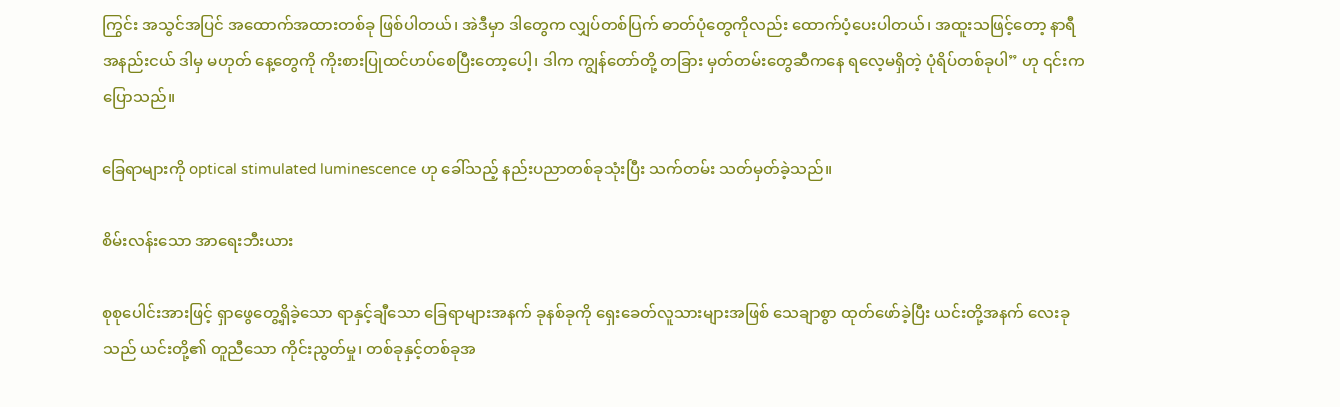ကြွင်း အသွင်အပြင် အထောက်အထားတစ်ခု ဖြစ်ပါတယ်၊ အဲဒီမှာ ဒါတွေက လျှပ်တစ်ပြက် ဓာတ်ပုံတွေကိုလည်း ထောက်ပံ့ပေးပါတယ်၊ အထူးသဖြင့်တော့ နာရီအနည်းငယ် ဒါမှ မဟုတ် နေ့တွေကို ကိုးစားပြုထင်ဟပ်စေပြီးတော့ပေါ့၊ ဒါက ကျွန်တော်တို့ တခြား မှတ်တမ်းတွေဆီကနေ ရလေ့မရှိတဲ့ ပုံရိပ်တစ်ခုပါ” ဟု ၎င်းက ပြောသည်။

ခြေရာများကို optical stimulated luminescence ဟု ခေါ်သည့် နည်းပညာတစ်ခုသုံးပြီး သက်တမ်း သတ်မှတ်ခဲ့သည်။

စိမ်းလန်းသော အာရေးဘီးယား

စုစုပေါင်းအားဖြင့် ရှာဖွေတွေ့ရှိခဲ့သော ရာနှင့်ချီသော ခြေရာများအနက် ခုနစ်ခုကို ရှေးခေတ်လူသားများအဖြစ် သေချာစွာ ထုတ်ဖော်ခဲ့ပြီး ယင်းတို့အနက် လေးခုသည် ယင်းတို့၏ တူညီသော ကိုင်းညွတ်မှု၊ တစ်ခုနှင့်တစ်ခုအ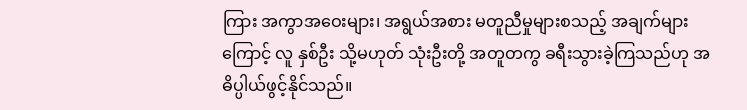ကြား အကွာအဝေးများ၊ အရွယ်အစား မတူညီမှုများစသည့် အချက်များကြောင့် လူ နှစ်ဦး သို့မဟုတ် သုံးဦးတို့ အတူတကွ ခရီးသွားခဲ့ကြသည်ဟု အဓိပ္ပါယ်ဖွင့်နိုင်သည်။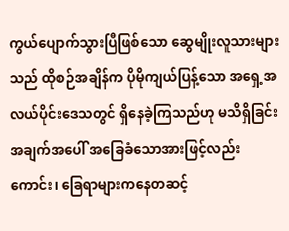ကွယ်ပျောက်သွားပြီဖြစ်သော ဆွေမျိုးလူသားများသည် ထိုစဉ်အချိန်က ပိုမိုကျယ်ပြန့်သော အရှေ့အလယ်ပိုင်းဒေသတွင် ရှိနေခဲ့ကြသည်ဟု မသိရှိခြင်း အချက်အပေါ် အခြေခံသောအားဖြင့်လည်းကောင်း၊ ခြေရာများကနေတဆင့်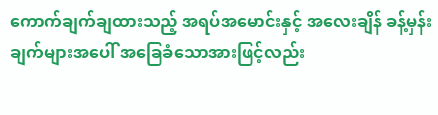ကောက်ချက်ချထားသည့် အရပ်အမောင်းနှင့် အလေးချိန် ခန့်မှန်းချက်များအပေါ် အခြေခံသောအားဖြင့်လည်း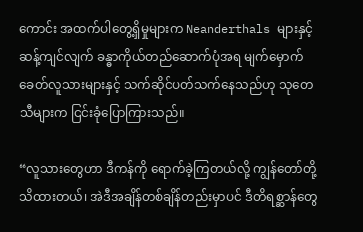ကောင်း အထက်ပါတွေ့ရှိမှုများက Neanderthals များနှင့်ဆန့်ကျင်လျက် ခန္ဓာကိုယ်တည်ဆောက်ပုံအရ မျက်မှောက်ခေတ်လူသားများနှင့် သက်ဆိုင်ပတ်သက်နေသည်ဟု သုတေသီများက ငြင်းခုံပြောကြားသည်။

“လူသားတွေဟာ ဒီကန်ကို ရောက်ခဲ့ကြတယ်လို့ ကျွန်တော်တို့ သိထားတယ်၊ အဲဒီအချိန်တစ်ချိန်တည်းမှာပင် ဒီတိရစ္ဆာန်တွေ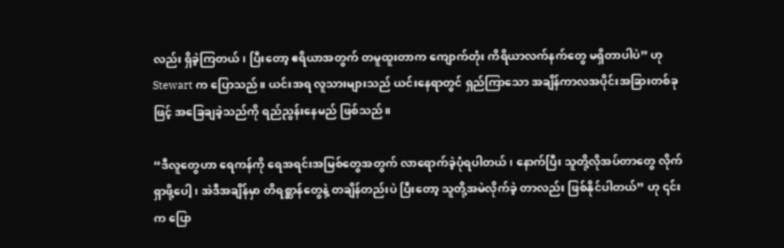လည်း ရှိခဲ့ကြတယ်၊ ပြီးတော့ ဧရိယာအတွက် တမူထူးတာက ကျောက်တုံး ကိရိယာလက်နက်တွေ မရှိတာပါပဲ” ဟု Stewart က ပြောသည်။ ယင်းအရ လူသားများသည် ယင်းနေရာတွင် ရှည်ကြာသော အချိန်ကာလအပိုင်းအခြားတစ်ခုဖြင့် အခြေချခဲ့သည်ကို ရည်ညွန်းနေမည် ဖြစ်သည်။

“ဒီလူတွေဟာ ရေကန်ကို ရေအရင်းအမြစ်တွေအတွက် လာရောက်ခဲ့ပုံရပါတယ်၊ နောက်ပြီး သူတို့လိုအပ်တာတွေ လိုက်ရှာဖို့ပေါ့၊ အဲဒီအချိန်မှာ တိရစ္ဆာန်တွေနဲ့ တချိန်တည်းပဲ ပြီးတော့ သူတို့အမဲလိုက်ခဲ့ တာလည်း ဖြစ်နိုင်ပါတယ်” ဟု ၎င်းက ပြော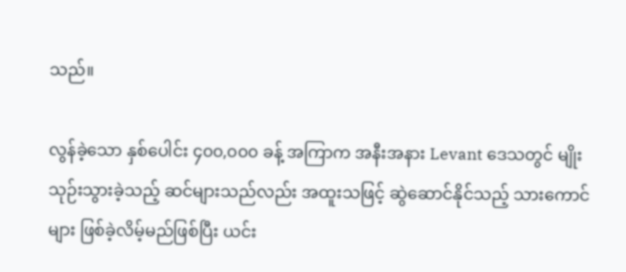သည်။

လွန်ခဲ့သော နှစ်ပေါင်း ၄၀၀,၀၀၀ ခန့် အကြာက အနီးအနား Levant ဒေသတွင် မျိုးသုဉ်းသွားခဲ့သည့် ဆင်များသည်လည်း အထူးသဖြင့် ဆွဲဆောင်နိုင်သည့် သားကောင်များ ဖြစ်ခဲ့လိမ့်မည်ဖြစ်ပြီး ယင်း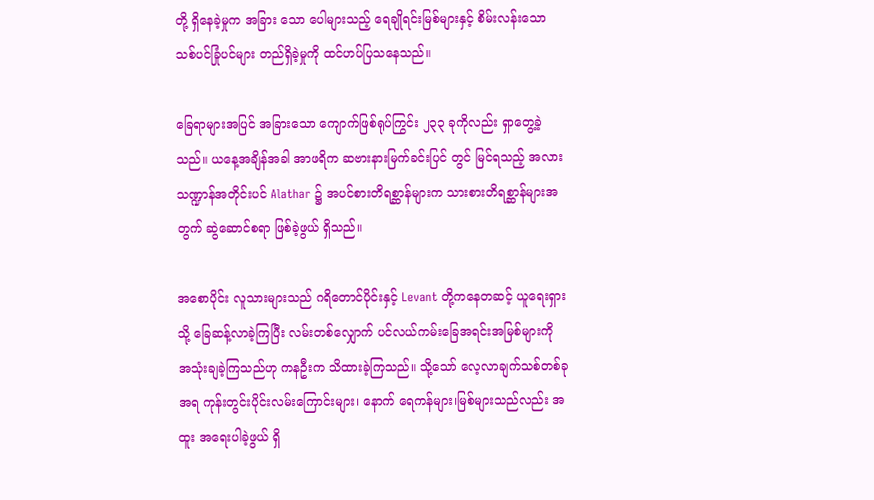တို့ ရှိနေခဲ့မှုက အခြား သော ပေါများသည့် ရေချိုရင်းမြစ်များနှင့် စိမ်းလန်းသော သစ်ပင်ခြုံပင်များ တည်ရှိခဲ့မှုကို ထင်ဟပ်ပြသနေသည်။

ခြေရာများအပြင် အခြားသော ကျောက်ဖြစ်ရုပ်ကြွင်း ၂၃၃ ခုကိုလည်း ရှာတွေ့ခဲ့သည်။ ယနေ့အချိန်အခါ အာဖရိက ဆဗားနားမြက်ခင်းပြင် တွင် မြင်ရသည့် အလားသဏ္ဍာန်အတိုင်းပင် Alathar ၌ အပင်စားတိရစ္ဆာန်များက သားစားတိရစ္ဆာန်များအတွက် ဆွဲဆောင်စရာ ဖြစ်ခဲ့ဖွယ် ရှိသည်။

အစောပိုင်း လူသားများသည် ဂရိတောင်ပိုင်းနှင့် Levant တို့ကနေတဆင့် ယူရေးရှားသို့ ခြေဆန့်လာခဲ့ကြပြီး လမ်းတစ်လျှောက် ပင်လယ်ကမ်းခြေအရင်းအမြစ်များကို အသုံးချခဲ့ကြသည်ဟု ကနဦးက သိထားခဲ့ကြသည်။ သို့သော် လေ့လာချက်သစ်တစ်ခုအရ ကုန်းတွင်းပိုင်းလမ်းကြောင်းများ၊ နောက် ရေကန်များ၊မြစ်များသည်လည်း အထူး အရေးပါခဲ့ဖွယ် ရှိ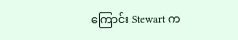ကြောင်း Stewart က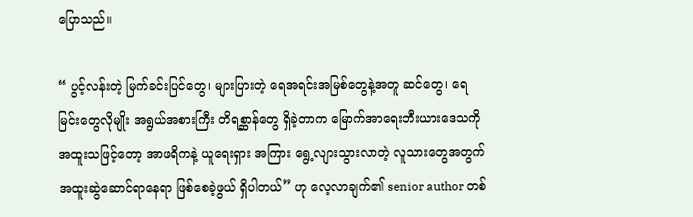ပြောသည်။

“ ပွင့်လန်းတဲ့ မြက်ခင်းပြင်တွေ၊ များပြားတဲ့ ရေအရင်းအမြစ်တွေနဲ့အတူ ဆင်တွေ၊ ရေမြင်းတွေလိုမျိုး အရွယ်အစားကြီး တိရစ္ဆာန်တွေ ရှိခဲ့တာက မြောက်အာရေးဘီးယားဒေသကို အထူးသဖြင့်တော့ အာဖရိကနဲ့ ယူရေးရှား အကြား ရွေ့လျားသွားလာတဲ့ လူသားတွေအတွက် အထူးဆွဲဆောင်ရာနေရာ ဖြစ်စေခဲ့ဖွယ် ရှိပါတယ်” ဟု လေ့လာချက်၏ senior author တစ်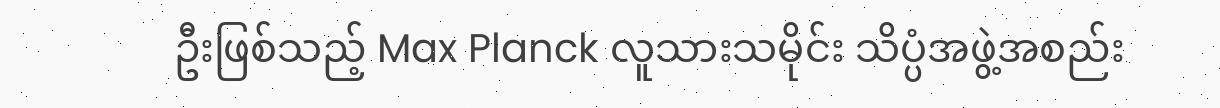ဦးဖြစ်သည့် Max Planck လူသားသမိုင်း သိပ္ပံအဖွဲ့အစည်း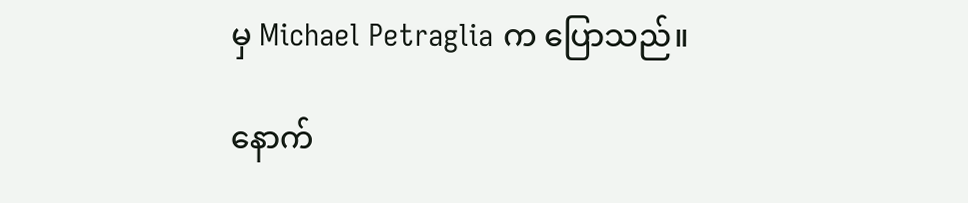မှ Michael Petraglia က ပြောသည်။

နောက်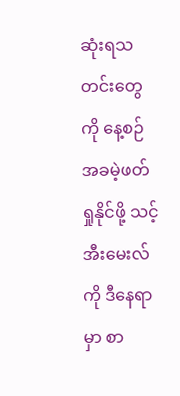ဆုံးရသတင်းတွေကို နေ့စဉ် အခမဲ့ဖတ်ရှုနိုင်ဖို့ သင့် အီးမေးလ်ကို ဒီနေရာမှာ စာ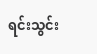ရင်းသွင်း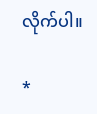လိုက်ပါ။

*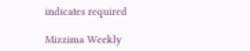indicates required

Mizzima Weekly